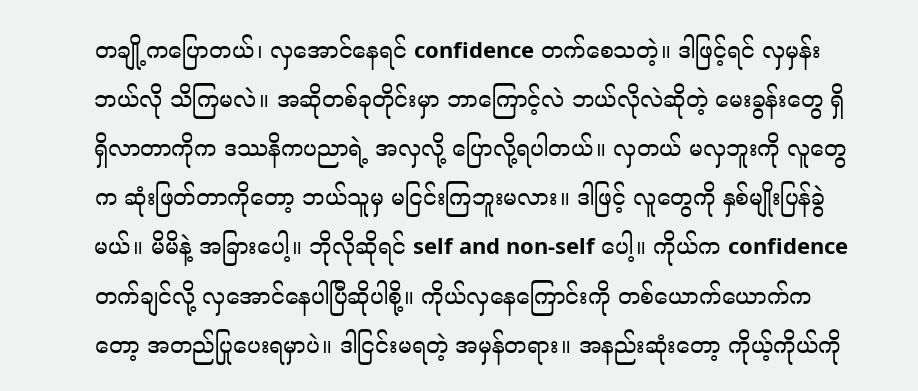တချို့ကပြောတယ်၊ လှအောင်နေရင် confidence တက်စေသတဲ့။ ဒါဖြင့်ရင် လှမှန်းဘယ်လို သိကြမလဲ။ အဆိုတစ်ခုတိုင်းမှာ ဘာကြောင့်လဲ ဘယ်လိုလဲဆိုတဲ့ မေးခွန်းတွေ ရှိရှိလာတာကိုက ဒဿနိကပညာရဲ့ အလှလို့ ပြောလို့ရပါတယ်။ လှတယ် မလှဘူးကို လူတွေက ဆုံးဖြတ်တာကိုတော့ ဘယ်သူမှ မငြင်းကြဘူးမလား။ ဒါဖြင့် လူတွေကို နှစ်မျိုးပြန်ခွဲမယ်။ မိမိနဲ့ အခြားပေါ့။ ဘိုလိုဆိုရင် self and non-self ပေါ့။ ကိုယ်က confidence တက်ချင်လို့ လှအောင်နေပါပြီဆိုပါစို့။ ကိုယ်လှနေကြောင်းကို တစ်ယောက်ယောက်ကတော့ အတည်ပြုပေးရမှာပဲ။ ဒါငြင်းမရတဲ့ အမှန်တရား။ အနည်းဆုံးတော့ ကိုယ့်ကိုယ်ကို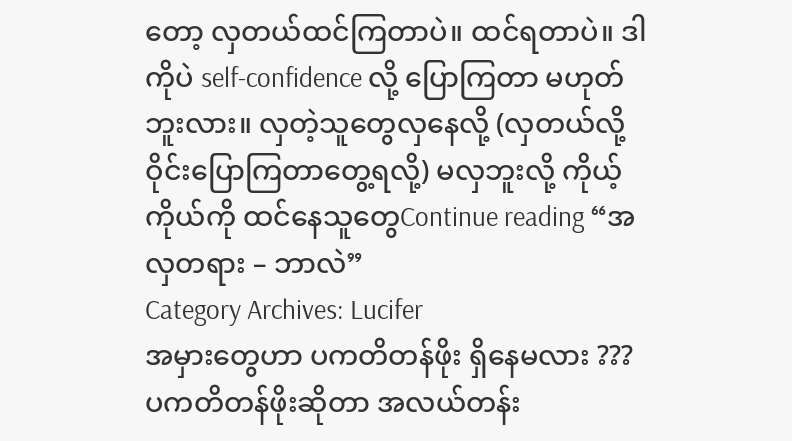တော့ လှတယ်ထင်ကြတာပဲ။ ထင်ရတာပဲ။ ဒါကိုပဲ self-confidence လို့ ပြောကြတာ မဟုတ်ဘူးလား။ လှတဲ့သူတွေလှနေလို့ (လှတယ်လို့ ဝိုင်းပြောကြတာတွေ့ရလို့) မလှဘူးလို့ ကိုယ့်ကိုယ်ကို ထင်နေသူတွေContinue reading “အလှတရား – ဘာလဲ”
Category Archives: Lucifer
အမှားတွေဟာ ပကတိတန်ဖိုး ရှိနေမလား ???
ပကတိတန်ဖိုးဆိုတာ အလယ်တန်း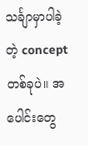သင်္ချာမှာပါခဲ့တဲ့ concept တစ်ခုပဲ။ အပေါင်းတွေ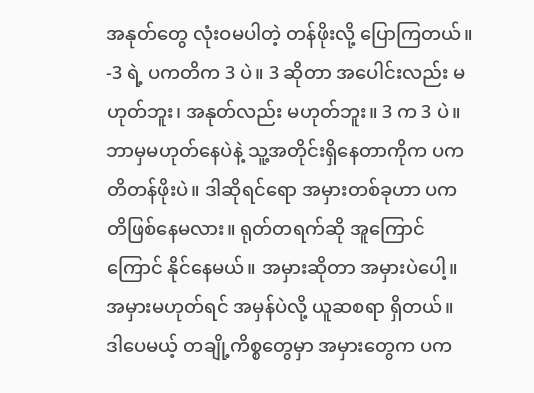အနုတ်တွေ လုံးဝမပါတဲ့ တန်ဖိုးလို့ ပြောကြတယ်။ -3 ရဲ့ ပကတိက 3 ပဲ။ 3 ဆိုတာ အပေါင်းလည်း မဟုတ်ဘူး၊ အနုတ်လည်း မဟုတ်ဘူး။ 3 က 3 ပဲ။ ဘာမှမဟုတ်နေပဲနဲ့ သူ့အတိုင်းရှိနေတာကိုက ပကတိတန်ဖိုးပဲ။ ဒါဆိုရင်ရော အမှားတစ်ခုဟာ ပကတိဖြစ်နေမလား။ ရုတ်တရက်ဆို အူကြောင်ကြောင် နိုင်နေမယ်။ အမှားဆိုတာ အမှားပဲပေါ့။ အမှားမဟုတ်ရင် အမှန်ပဲလို့ ယူဆစရာ ရှိတယ်။ ဒါပေမယ့် တချို့ကိစ္စတွေမှာ အမှားတွေက ပက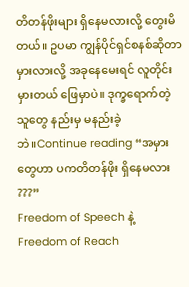တိတန်ဖိုးများ ရှိနေမလားလို့ တွေးမိတယ်။ ဥပမာ ကျွန်ပိုင်ရှင်စနစ်ဆိုတာ မှားလားလို့ အခုနေမေးရင် လူတိုင်းမှားတယ် ဖြေမှာပဲ။ ဒုက္ခရောက်တဲ့သူတွေ နည်းမှ မနည်းခဲ့ဘဲ။Continue reading “အမှားတွေဟာ ပကတိတန်ဖိုး ရှိနေမလား ???”
Freedom of Speech နဲ့ Freedom of Reach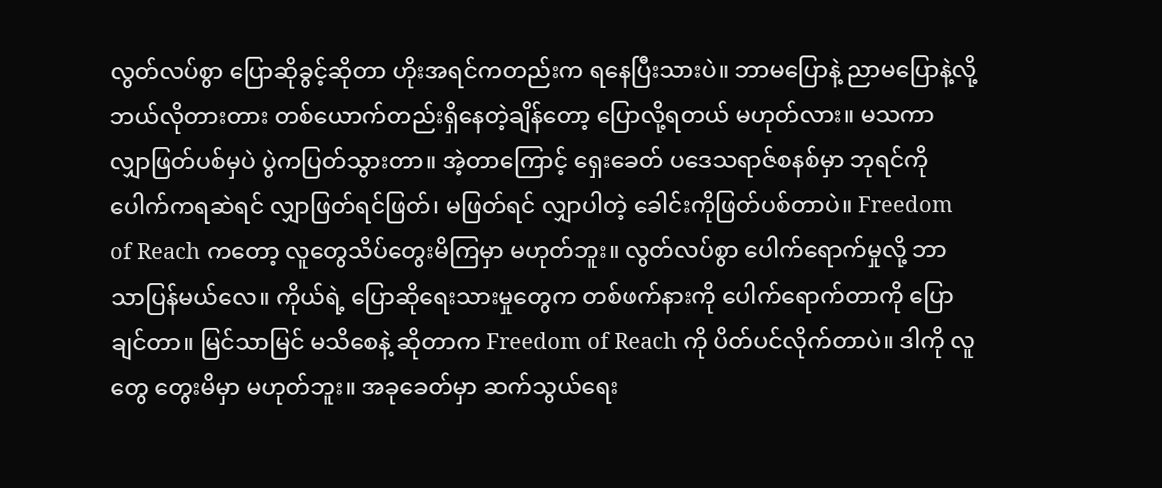လွတ်လပ်စွာ ပြောဆိုခွင့်ဆိုတာ ဟိုးအရင်ကတည်းက ရနေပြီးသားပဲ။ ဘာမပြောနဲ့ ညာမပြောနဲ့လို့ ဘယ်လိုတားတား တစ်ယောက်တည်းရှိနေတဲ့ချိန်တော့ ပြောလို့ရတယ် မဟုတ်လား။ မသကာ လျှာဖြတ်ပစ်မှပဲ ပွဲကပြတ်သွားတာ။ အဲ့တာကြောင့် ရှေးခေတ် ပဒေသရာဇ်စနစ်မှာ ဘုရင်ကို ပေါက်ကရဆဲရင် လျှာဖြတ်ရင်ဖြတ်၊ မဖြတ်ရင် လျှာပါတဲ့ ခေါင်းကိုဖြတ်ပစ်တာပဲ။ Freedom of Reach ကတော့ လူတွေသိပ်တွေးမိကြမှာ မဟုတ်ဘူး။ လွတ်လပ်စွာ ပေါက်ရောက်မှုလို့ ဘာသာပြန်မယ်လေ။ ကိုယ်ရဲ့ ပြောဆိုရေးသားမှုတွေက တစ်ဖက်နားကို ပေါက်ရောက်တာကို ပြောချင်တာ။ မြင်သာမြင် မသိစေနဲ့ ဆိုတာက Freedom of Reach ကို ပိတ်ပင်လိုက်တာပဲ။ ဒါကို လူတွေ တွေးမိမှာ မဟုတ်ဘူး။ အခုခေတ်မှာ ဆက်သွယ်ရေး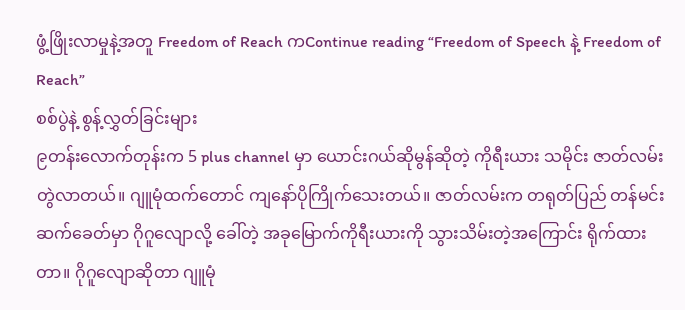ဖွံ့ဖြိုးလာမှုနဲ့အတူ Freedom of Reach ကContinue reading “Freedom of Speech နဲ့ Freedom of Reach”
စစ်ပွဲနဲ့ စွန့်လွှတ်ခြင်းများ
၉တန်းလောက်တုန်းက 5 plus channel မှာ ယောင်းဂယ်ဆိုမွန်ဆိုတဲ့ ကိုရီးယား သမိုင်း ဇာတ်လမ်းတွဲလာတယ်။ ဂျူမုံထက်တောင် ကျနော်ပိုကြိုက်သေးတယ်။ ဇာတ်လမ်းက တရုတ်ပြည် တန်မင်းဆက်ခေတ်မှာ ဂိုဂူလျောလို့ ခေါ်တဲ့ အခုမြောက်ကိုရီးယားကို သွားသိမ်းတဲ့အကြောင်း ရိုက်ထားတာ။ ဂိုဂူလျောဆိုတာ ဂျူမုံ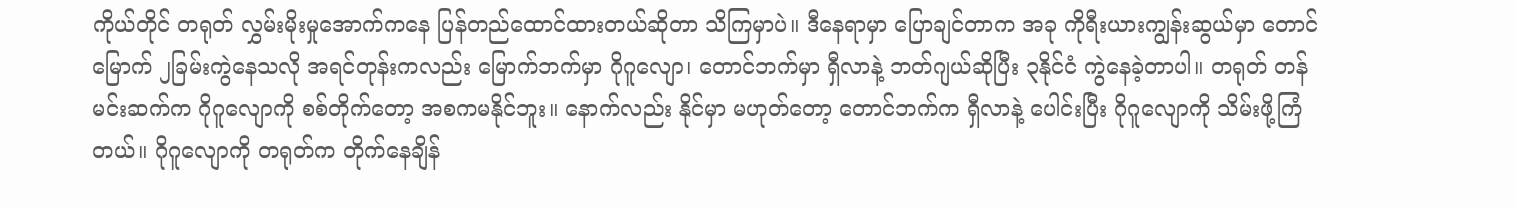ကိုယ်တိုင် တရုတ် လွှမ်းမိုးမှုအောက်ကနေ ပြန်တည်ထောင်ထားတယ်ဆိုတာ သိကြမှာပဲ။ ဒီနေရာမှာ ပြောချင်တာက အခု ကိုရီးယားကျွန်းဆွယ်မှာ တောင်မြောက် ၂ခြမ်းကွဲနေသလို အရင်တုန်းကလည်း မြောက်ဘက်မှာ ဂိုဂူလျော၊ တောင်ဘက်မှာ ရှီလာနဲ့ ဘတ်ဂျယ်ဆိုပြီး ၃နိုင်ငံ ကွဲနေခဲ့တာပါ။ တရုတ် တန်မင်းဆက်က ဂိုဂူလျောကို စစ်တိုက်တော့ အစကမနိုင်ဘူး။ နောက်လည်း နိုင်မှာ မဟုတ်တော့ တောင်ဘက်က ရှီလာနဲ့ ပေါင်းပြီး ဂိုဂူလျောကို သိမ်းဖို့ကြံတယ်။ ဂိုဂူလျောကို တရုတ်က တိုက်နေချိန်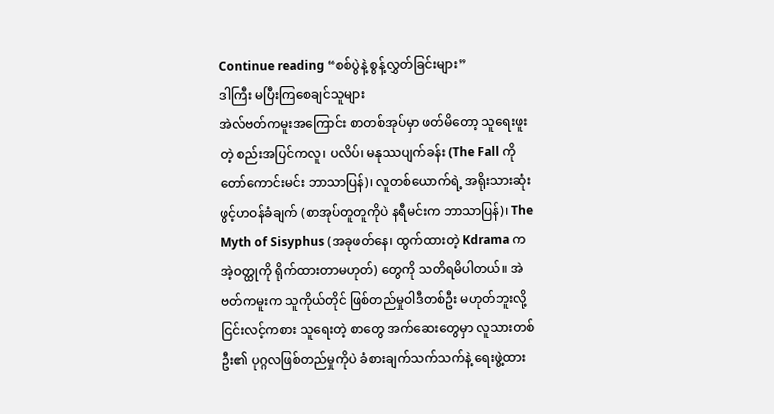Continue reading “စစ်ပွဲနဲ့ စွန့်လွှတ်ခြင်းများ”
ဒါကြီး မပြီးကြစေချင်သူများ
အဲလ်ဗတ်ကမူးအကြောင်း စာတစ်အုပ်မှာ ဖတ်မိတော့ သူရေးဖူးတဲ့ စည်းအပြင်ကလူ၊ ပလိပ်၊ မနုဿပျက်ခန်း (The Fall ကို တော်ကောင်းမင်း ဘာသာပြန်)၊ လူတစ်ယောက်ရဲ့ အရိုးသားဆုံးဖွင့်ဟဝန်ခံချက် (စာအုပ်တူတူကိုပဲ နရီမင်းက ဘာသာပြန်)၊ The Myth of Sisyphus (အခုဖတ်နေ၊ ထွက်ထားတဲ့ Kdrama က အဲ့ဝတ္ထုကို ရိုက်ထားတာမဟုတ်) တွေကို သတိရမိပါတယ်။ အဲဗတ်ကမူးက သူကိုယ်တိုင် ဖြစ်တည်မှုဝါဒီတစ်ဦး မဟုတ်ဘူးလို့ ငြင်းလင့်ကစား သူရေးတဲ့ စာတွေ အက်ဆေးတွေမှာ လူသားတစ်ဦး၏ ပုဂ္ဂလဖြစ်တည်မှုကိုပဲ ခံစားချက်သက်သက်နဲ့ ရေးဖွဲ့ထား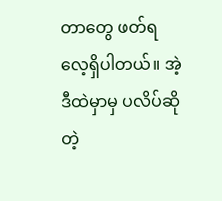တာတွေ ဖတ်ရလေ့ရှိပါတယ်။ အဲ့ဒီထဲမှာမှ ပလိပ်ဆိုတဲ့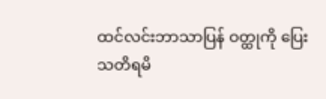ထင်လင်းဘာသာပြန် ဝတ္ထုကို ပြေးသတိရမိ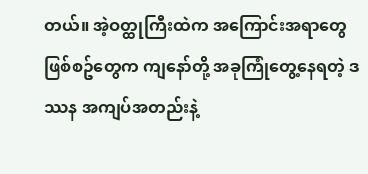တယ်။ အဲ့ဝတ္ထုကြီးထဲက အကြောင်းအရာတွေ ဖြစ်စဥ်တွေက ကျနော်တို့ အခုကြုံတွေ့နေရတဲ့ ဒဿန အကျပ်အတည်းနဲ့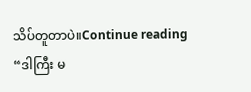သိပ်တူတာပဲ။Continue reading “ဒါကြီး မ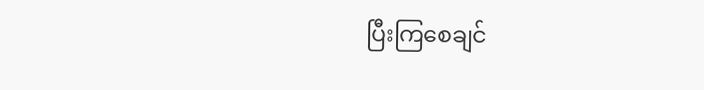ပြီးကြစေချင်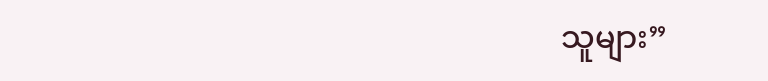သူများ”